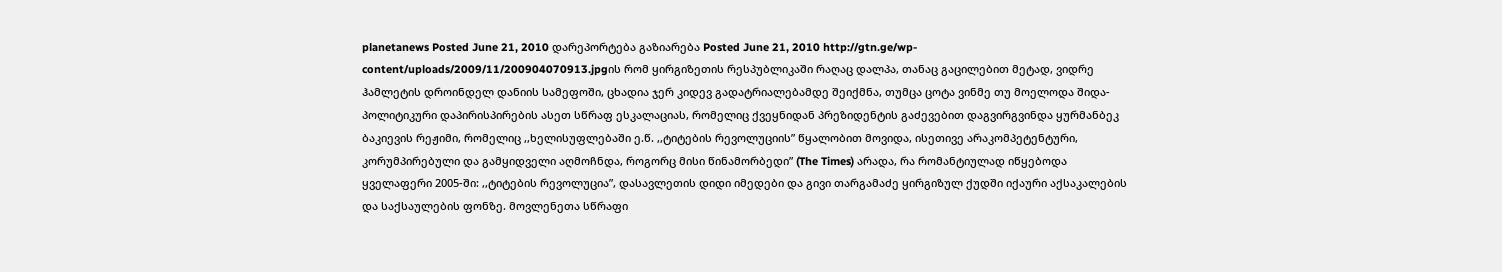planetanews Posted June 21, 2010 დარეპორტება გაზიარება Posted June 21, 2010 http://gtn.ge/wp-content/uploads/2009/11/200904070913.jpgის რომ ყირგიზეთის რესპუბლიკაში რაღაც დალპა, თანაც გაცილებით მეტად, ვიდრე ჰამლეტის დროინდელ დანიის სამეფოში, ცხადია ჯერ კიდევ გადატრიალებამდე შეიქმნა, თუმცა ცოტა ვინმე თუ მოელოდა შიდა-პოლიტიკური დაპირისპირების ასეთ სწრაფ ესკალაციას, რომელიც ქვეყნიდან პრეზიდენტის გაძევებით დაგვირგვინდა ყურმანბეკ ბაკიევის რეჟიმი, რომელიც ,,ხელისუფლებაში ე.წ. ,,ტიტების რევოლუციის” წყალობით მოვიდა, ისეთივე არაკომპეტენტური, კორუმპირებული და გამყიდველი აღმოჩნდა, როგორც მისი წინამორბედი” (The Times) არადა, რა რომანტიულად იწყებოდა ყველაფერი 2005-ში: ,,ტიტების რევოლუცია”, დასავლეთის დიდი იმედები და გივი თარგამაძე ყირგიზულ ქუდში იქაური აქსაკალების და საქსაულების ფონზე. მოვლენეთა სწრაფი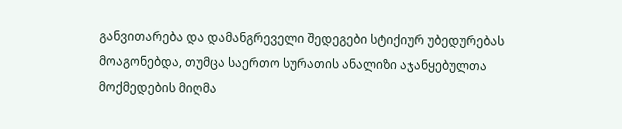განვითარება და დამანგრეველი შედეგები სტიქიურ უბედურებას მოაგონებდა, თუმცა საერთო სურათის ანალიზი აჯანყებულთა მოქმედების მიღმა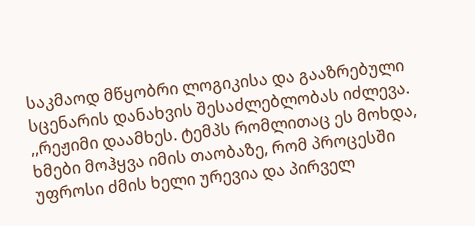საკმაოდ მწყობრი ლოგიკისა და გააზრებული სცენარის დანახვის შესაძლებლობას იძლევა. ,,რეჟიმი დაამხეს. ტემპს რომლითაც ეს მოხდა, ხმები მოჰყვა იმის თაობაზე, რომ პროცესში უფროსი ძმის ხელი ურევია და პირველ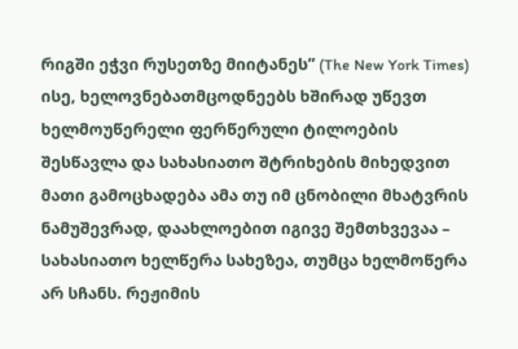რიგში ეჭვი რუსეთზე მიიტანეს” (The New York Times) ისე, ხელოვნებათმცოდნეებს ხშირად უწევთ ხელმოუწერელი ფერწერული ტილოების შესწავლა და სახასიათო შტრიხების მიხედვით მათი გამოცხადება ამა თუ იმ ცნობილი მხატვრის ნამუშევრად, დაახლოებით იგივე შემთხვევაა – სახასიათო ხელწერა სახეზეა, თუმცა ხელმოწერა არ სჩანს. რეჟიმის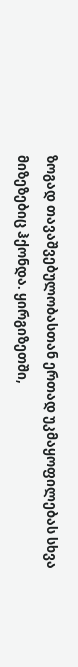ზოგად თავაშვებულობასთან ერთად უკმაყოფილებას სხვა მიზეზებიც ჰქონდა. ყირგიზეთში,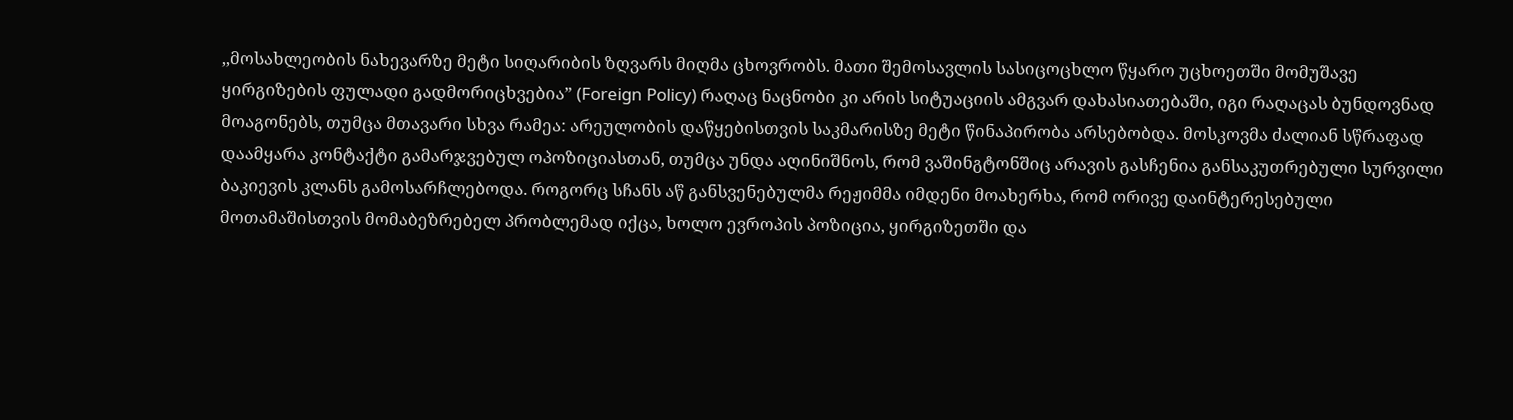,,მოსახლეობის ნახევარზე მეტი სიღარიბის ზღვარს მიღმა ცხოვრობს. მათი შემოსავლის სასიცოცხლო წყარო უცხოეთში მომუშავე ყირგიზების ფულადი გადმორიცხვებია” (Foreign Policy) რაღაც ნაცნობი კი არის სიტუაციის ამგვარ დახასიათებაში, იგი რაღაცას ბუნდოვნად მოაგონებს, თუმცა მთავარი სხვა რამეა: არეულობის დაწყებისთვის საკმარისზე მეტი წინაპირობა არსებობდა. მოსკოვმა ძალიან სწრაფად დაამყარა კონტაქტი გამარჯვებულ ოპოზიციასთან, თუმცა უნდა აღინიშნოს, რომ ვაშინგტონშიც არავის გასჩენია განსაკუთრებული სურვილი ბაკიევის კლანს გამოსარჩლებოდა. როგორც სჩანს აწ განსვენებულმა რეჟიმმა იმდენი მოახერხა, რომ ორივე დაინტერესებული მოთამაშისთვის მომაბეზრებელ პრობლემად იქცა, ხოლო ევროპის პოზიცია, ყირგიზეთში და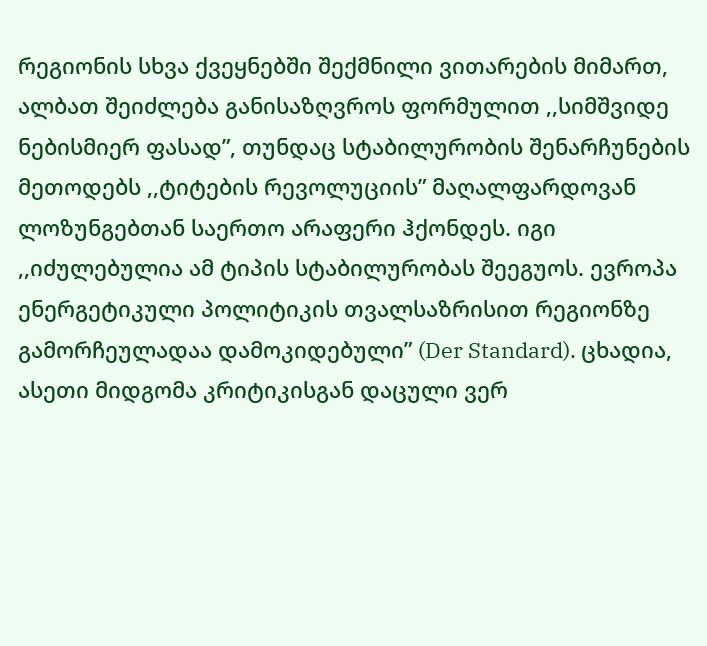რეგიონის სხვა ქვეყნებში შექმნილი ვითარების მიმართ, ალბათ შეიძლება განისაზღვროს ფორმულით ,,სიმშვიდე ნებისმიერ ფასად”, თუნდაც სტაბილურობის შენარჩუნების მეთოდებს ,,ტიტების რევოლუციის” მაღალფარდოვან ლოზუნგებთან საერთო არაფერი ჰქონდეს. იგი ,,იძულებულია ამ ტიპის სტაბილურობას შეეგუოს. ევროპა ენერგეტიკული პოლიტიკის თვალსაზრისით რეგიონზე გამორჩეულადაა დამოკიდებული” (Der Standard). ცხადია, ასეთი მიდგომა კრიტიკისგან დაცული ვერ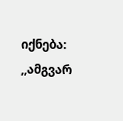იქნება: ,,ამგვარ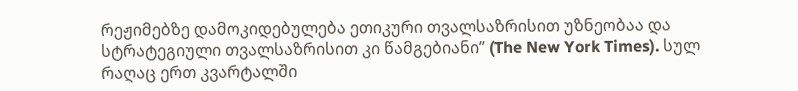რეჟიმებზე დამოკიდებულება ეთიკური თვალსაზრისით უზნეობაა და სტრატეგიული თვალსაზრისით კი წამგებიანი” (The New York Times). სულ რაღაც ერთ კვარტალში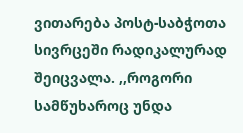ვითარება პოსტ-საბჭოთა სივრცეში რადიკალურად შეიცვალა. ,,როგორი სამწუხაროც უნდა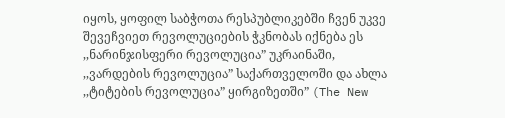იყოს, ყოფილ საბჭოთა რესპუბლიკებში ჩვენ უკვე შევეჩვიეთ რევოლუციების ჭკნობას იქნება ეს ,,ნარინჯისფერი რევოლუცია” უკრაინაში, ,,ვარდების რევოლუცია” საქართველოში და ახლა ,,ტიტების რევოლუცია” ყირგიზეთში” (The New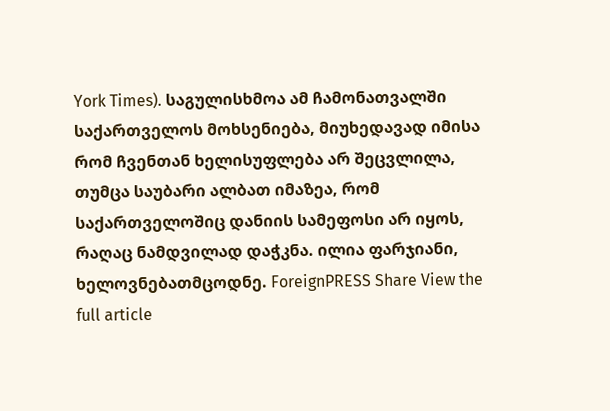York Times). საგულისხმოა ამ ჩამონათვალში საქართველოს მოხსენიება, მიუხედავად იმისა რომ ჩვენთან ხელისუფლება არ შეცვლილა, თუმცა საუბარი ალბათ იმაზეა, რომ საქართველოშიც დანიის სამეფოსი არ იყოს, რაღაც ნამდვილად დაჭკნა. ილია ფარჯიანი, ხელოვნებათმცოდნე. ForeignPRESS Share View the full article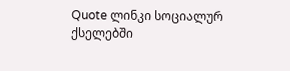Quote ლინკი სოციალურ ქსელებში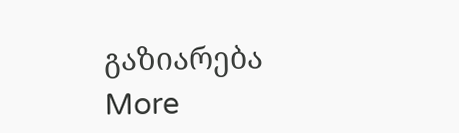გაზიარება More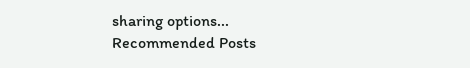sharing options...
Recommended Posts